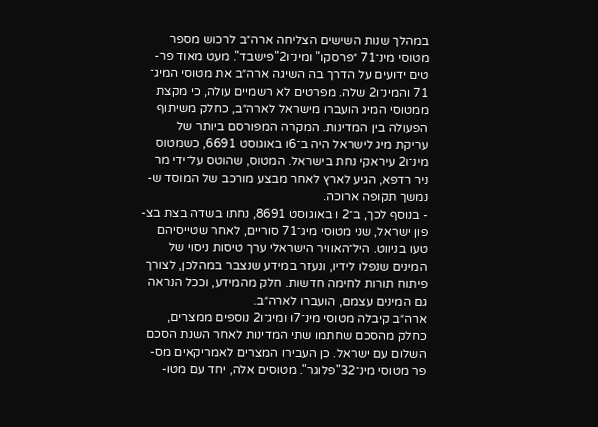במהלך שנות השישים הצליחה ארה״ב לרכוש מספר
מטוסי מינ־71 ״פרסקו" ומינ־ו2"פישבד". מעט מאוד פר-
טים ידועים על הדרך בה השיגה ארה״ב את מטוסי המיג־
71 והמינ־ו2 שלה. מפרטים לא רשמיים עולה, כי מקצת
ממטוסי המיג הועברו מישראל לארה״ב, כחלק משיתוף
הפעולה בין המדינות. המקרה המפורסם ביותר של
עריקת מיג לישראל היה ב־6ו באוגוסט 6691, כשמטוס
מינ־ו2 עיראקי נחת בישראל. המטוס, שהוטס על־ידי מר
ניר רדפא, הגיע לארץ לאחר מבצע מורכב של המוסד ש-
נמשך תקופה ארוכה.
- בנוסף לכך, ב־2 ו באוגוסט 8691, נחתו בשדה בצת בצ-
פון ישראל, שני מטוסי מיג־71 סוריים, לאחר שטייסיהם
טעו בניווט. היל־האוויר הישראלי ערך טיסות ניסוי של
המינים שנפלו לידיו, ונעזר במידע שנצבר במהלכן, לצורך
פיתוח תורות לחימה חדשות. חלק מהמידע, וככל הנראה
גם המינים עצמם, הועברו לארה״ב.
ארה״ב קיבלה מטוסי מינ־7ו ומיג־ו2 נוספים ממצרים,
כחלק מהסכם שחתמו שתי המדינות לאחר השנת הסכם
השלום עם ישראל. כן העבירו המצרים לאמריקאים מס-
פר מטוסי מינ־32"פלוגר". מטוסים אלה, יחד עם מטו-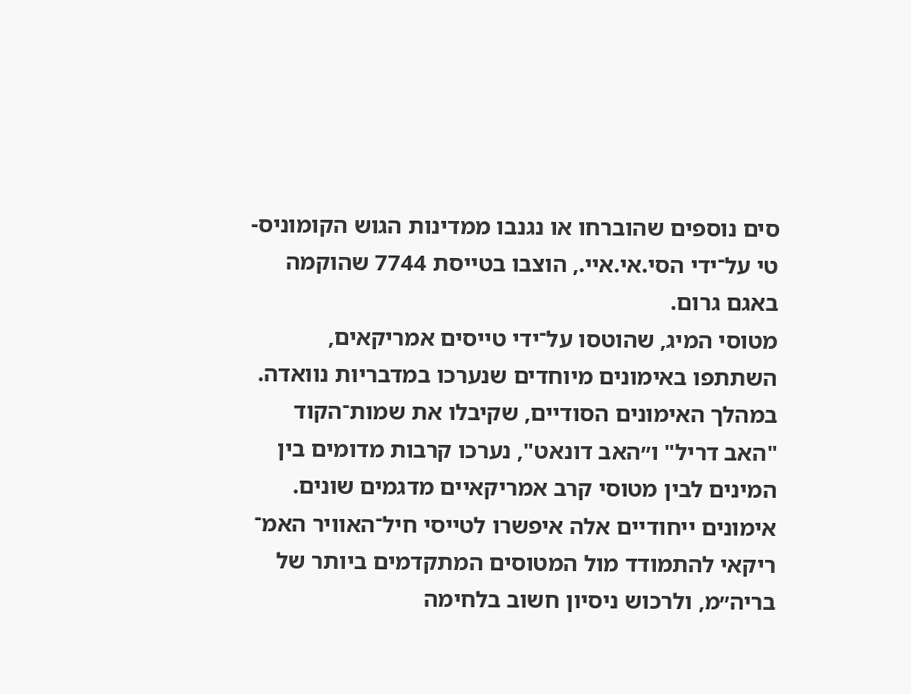סים נוספים שהוברחו או נגנבו ממדינות הגוש הקומוניס-
טי על־ידי הסי.אי.איי., הוצבו בטייסת 7744 שהוקמה
באגם גרום.
מטוסי המיג, שהוטסו על־ידי טייסים אמריקאים,
השתתפו באימונים מיוחדים שנערכו במדבריות נוואדה.
במהלך האימונים הסודיים, שקיבלו את שמות־הקוד
"האב דריל" ו״האב דונאט", נערכו קרבות מדומים בין
המינים לבין מטוסי קרב אמריקאיים מדגמים שונים.
אימונים ייחודיים אלה איפשרו לטייסי חיל־האוויר האמ־
ריקאי להתמודד מול המטוסים המתקדמים ביותר של
בריה״מ, ולרכוש ניסיון חשוב בלחימה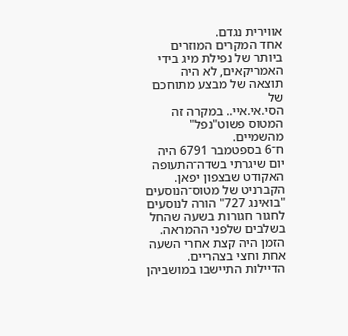אווירית נגדם.
אחד המקרים המוזרים ביותר של נפילת מיג בידי
האמריקאים, לא היה תוצאה של מבצע מתוחכם של
הסי.אי.איי.. במקרה זה המטוס פשוט"נפל" מהשמיים.
ח־6 בספטמבר 6791 היה יום שיגרתי בשדה־התעופה
האקודט שבצפון יפאן. הקברניט של מטוס־הנוסעים
"בואינג 727" הורה לנוסעים לחגור חגורות בשעה שהחל
בשלבים שלפני ההמראה. הזמן היה קצת אחרי השעה
אחת וחצי בצהריים. הדיילות התיישבו במושביהן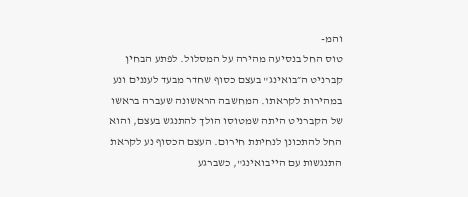והמ-
טוס החל בנסיעה מהירה על המסלול. לפתע הבחין
קברניט ה״בואינג" בעצם כסוף שחדר מבעד לעננים ונע
במהירות לקראתו. המחשבה הראשונה שעברה בראשו
של הקברניט היתה שמטוסו הולך להתנגש בעצם, והוא
החל להתכונן לנחיתת חירום. העצם הכסוף נע לקראת
התנגשות עם הייבואינג", כשברגע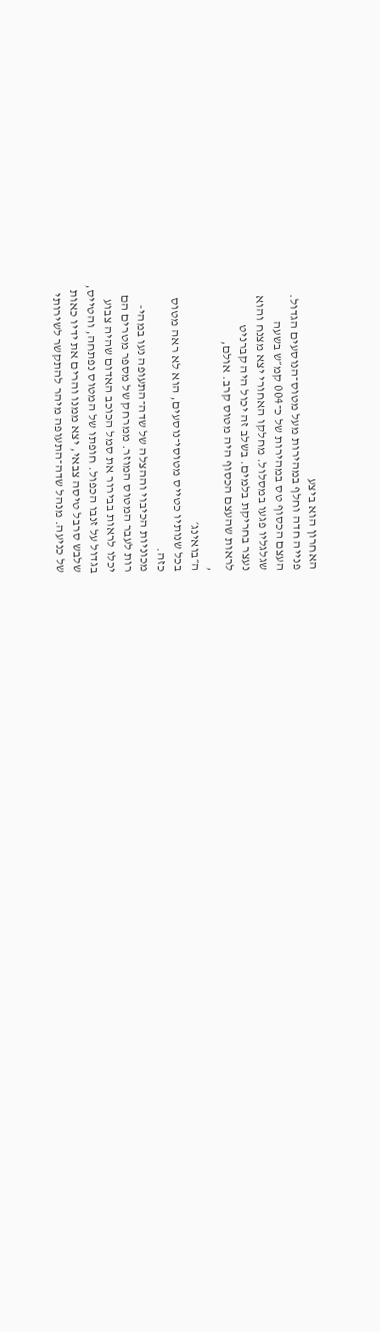האחרון הוא ביצע
פנייה חדה וחלף במהירות מעל מטוס־הנוסעים הגדול.
העצם הכסוף טס במהירות של כ־004 קמ״ש בשעה
שגלגליו פגעו במסלול. מחלקו האחורי יצא מצנח והוא
נעצר בחריקת בלמים. בשלב זה יכול היה קברניט
לראות שהעצם הכסוף היה מטוס קרב. אולם,
,
ה״בואינג׳
בכל שנותיו כטייס מטוסי־נוסעים, הוא לא ראה מטוס
כזה.
מכוניות הכיבוי וההצלה של שדה־התעופה נעו במהי-
רות לעבר המטוס המוזר. ממרחק של מספר מטרים הם
יכלו לראות בבירור את סמל הכוכב האדום שהיה צבוע
בגדול על זנבו הכפול. חופתו של המטוס נפתחה, והטייס,
שלבש סרבל טיסה צבאי, יצא ממנו והרים את ידיו כאות
של כניעה. מנהל שדה־התעופה מיהר להתקשר לשירותי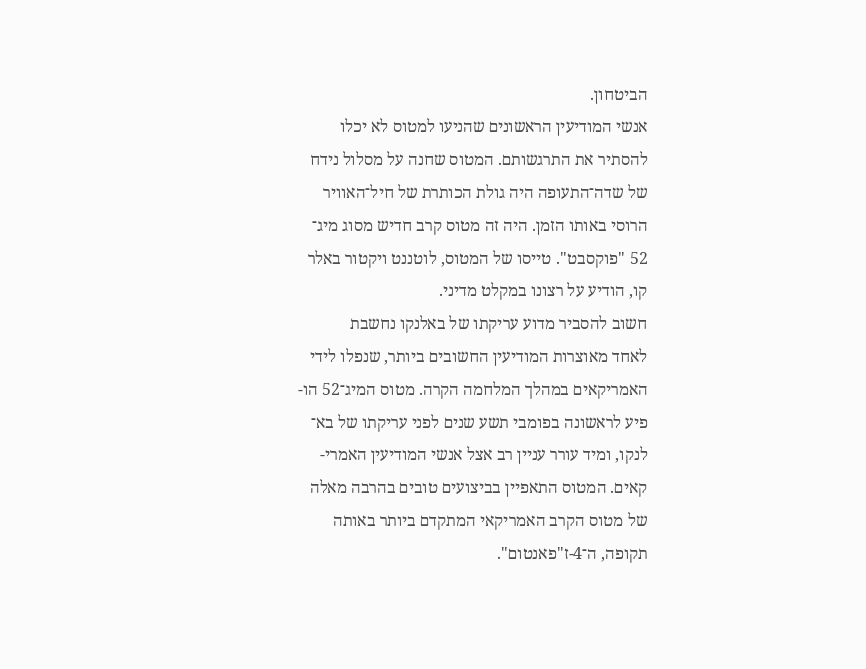הביטחון.
אנשי המודיעין הראשונים שהניעו למטוס לא יכלו
להסתיר את התרגשותם. המטוס שחנה על מסלול נידח
של שדה־התעופה היה גולת הכותרת של חיל־האוויר
הרוסי באותו הזמן. היה זה מטוס קרב חדיש מסוג מיג־
52 "פוקסבט". טייסו של המטוס, לוטננט ויקטור באלר
קו, הודיע על רצונו במקלט מדיני.
חשוב להסביר מדוע עריקתו של באלנקו נחשבת
לאחד מאוצרות המודיעין החשובים ביותר, שנפלו לידי
האמריקאים במהלך המלחמה הקרה. מטוס המיג־52 הו-
פיע לראשונה בפומבי תשע שנים לפני עריקתו של בא־
לנקו, ומיד עורר עניין רב אצל אנשי המודיעין האמרי-
קאים. המטוס התאפיין בביצועים טובים בהרבה מאלה
של מטוס הקרב האמריקאי המתקדם ביותר באותה
תקופה, ה־4-ז"פאנטום".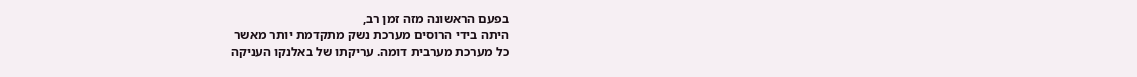בפעם הראשונה מזה זמן רב,
היתה בידי הרוסים מערכת נשק מתקדמת יותר מאשר
כל מערכת מערבית דומה. עריקתו של באלנקו העניקה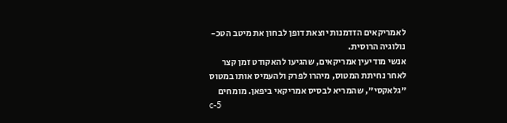לאמריקאים הזדמנות יוצאת דופן לבחון את מיטב הטכ-
נולוגיה הרוסית.
אנשי מודיעין אמריקאים, שהגיעו להאקודט זמן קצר
לאחר נחיתת המטוס, מיהרו לפרק ולהעמיס אותו במטוס
"גלאקסי", שהמריא לבסיס אמריקאי ביפאן. מומחים
c-5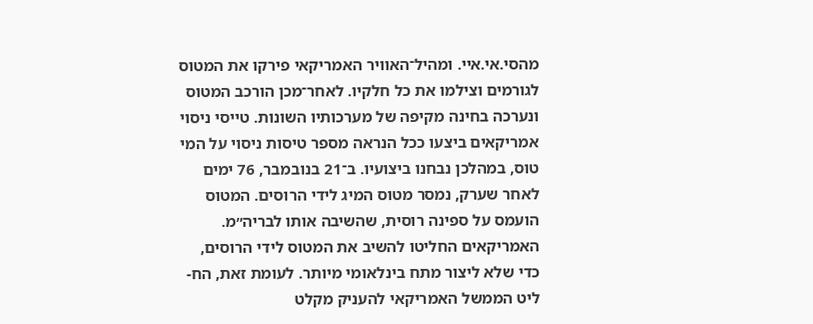מהסי.אי.איי. ומהיל־האוויר האמריקאי פירקו את המטוס
לגורמים וצילמו את כל חלקיו. לאחר־מכן הורכב המטוס
ונערכה בחינה מקיפה של מערכותיו השונות. טייסי ניסוי
אמריקאים ביצעו ככל הנראה מספר טיסות ניסוי על המי
טוס, במהלכן נבחנו ביצועיו. ב־21 בנובמבר, 76 ימים
לאחר שערק, נמסר מטוס המיג לידי הרוסים. המטוס
הועמס על ספינה רוסית, שהשיבה אותו לבריה״מ.
האמריקאים החליטו להשיב את המטוס לידי הרוסים,
כדי שלא ליצור מתח בינלאומי מיותר. לעומת זאת, הח-
ליט הממשל האמריקאי להעניק מקלט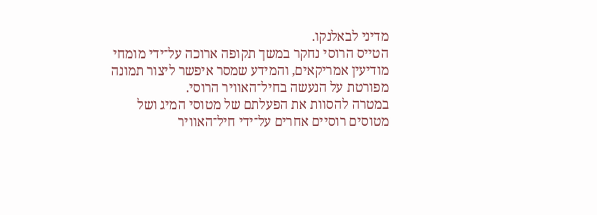מדיני לבאלנקו.
הטייס הרוסי נחקר במשך תקופה ארוכה על־ידי מומחי
מודיעין אמריקאים, והמידע שמסר איפשר ליצור תמונה
מפורטת על הנעשה בחיל־האוויר הרוסי.
במטרה להסוות את הפעלתם של מטוסי המיג ושל
מטוסים רוסיים אחרים על־ידי חיל־האוויר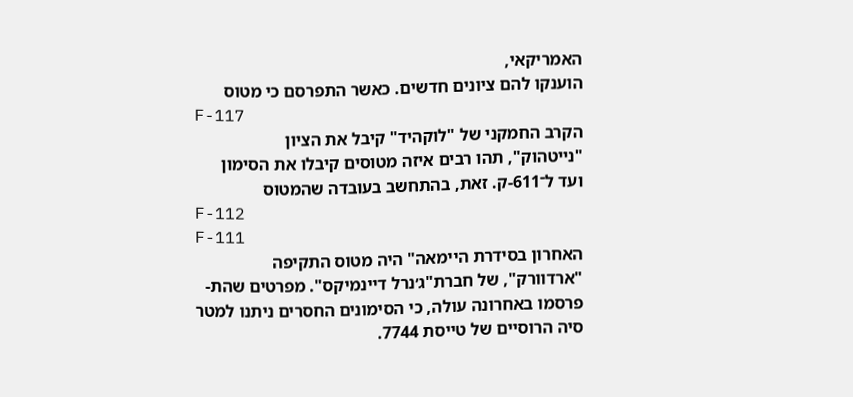האמריקאי,
הוענקו להם ציונים חדשים. כאשר התפרסם כי מטוס
F-117
הקרב החמקני של "לוקהיד" קיבל את הציון
"נייטהוק", תהו רבים איזה מטוסים קיבלו את הסימון
ועד ל־611-ק. זאת, בהתחשב בעובדה שהמטוס
F-112
F-111
האחרון בסידרת היימאה" היה מטוס התקיפה
"ארדוורק", של חברת"ג׳נרל דיינמיקס". מפרטים שהת-
פרסמו באחרונה עולה, כי הסימונים החסרים ניתנו למטר
סיה הרוסיים של טייסת 7744.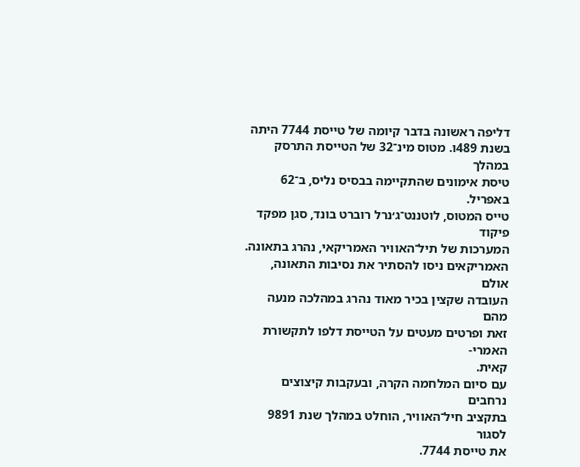דליפה ראשונה בדבר קיומה של טייסת 7744 היתה
בשנת 489ו. מטוס מינ־32 של הטייסת התרסק במהלך
טיסת אימונים שהתקיימה בבסיס נליס, ב־62 באפריל.
טייס המטוס, לוטננט־ג׳נרל רוברט בונד, סגן מפקד פיקוד
המערכות של תיל־האוויר האמריקאי, נהרג בתאונה.
האמריקאים ניסו להסתיר את נסיבות התאונה, אולם
העובדה שקצין בכיר מאוד נהרג במהלכה מנעה מהם
זאת ופרטים מעטים על הטייסת דלפו לתקשורת האמרי-
קאית.
עם סיום המלחמה הקרה, ובעקבות קיצוצים נרחבים
בתקציב חיל־האוויר, הוחלט במהלך שנת 9891 לסגור
את טייסת 7744.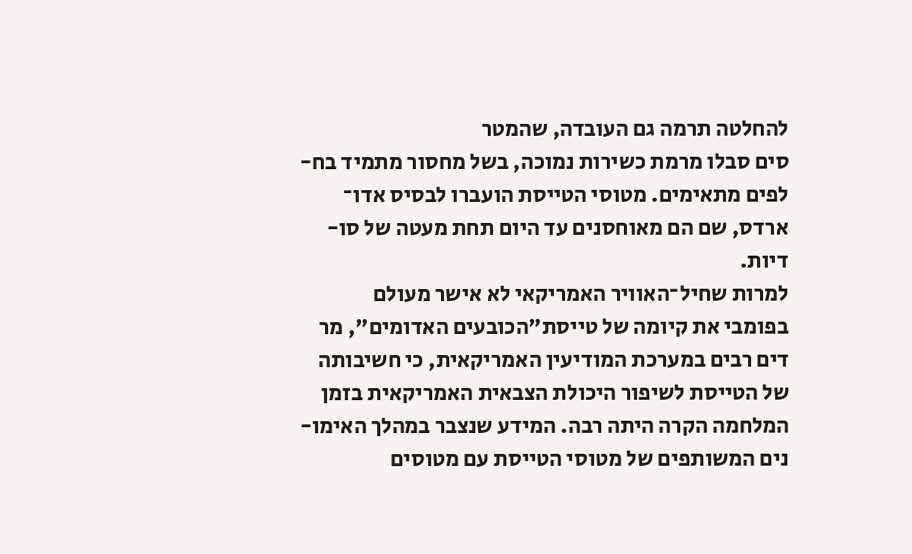להחלטה תרמה גם העובדה, שהמטר
סים סבלו מרמת כשירות נמוכה, בשל מחסור מתמיד בח-
לפים מתאימים. מטוסי הטייסת הועברו לבסיס אדו־
ארדס, שם הם מאוחסנים עד היום תחת מעטה של סו-
דיות.
למרות שחיל־האוויר האמריקאי לא אישר מעולם
בפומבי את קיומה של טייסת"הכובעים האדומים", מר
דים רבים במערכת המודיעין האמריקאית, כי חשיבותה
של הטייסת לשיפור היכולת הצבאית האמריקאית בזמן
המלחמה הקרה היתה רבה. המידע שנצבר במהלך האימו-
נים המשותפים של מטוסי הטייסת עם מטוסים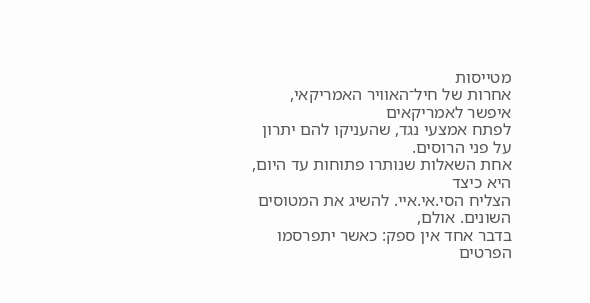מטייסות
אחרות של חיל־האוויר האמריקאי, איפשר לאמריקאים
לפתח אמצעי נגד, שהעניקו להם יתרון על פני הרוסים.
אחת השאלות שנותרו פתוחות עד היום, היא כיצד
הצליח הסי.אי.איי. להשיג את המטוסים השונים. אולם,
בדבר אחד אין ספק: כאשר יתפרסמו הפרטים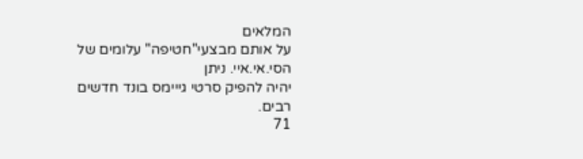המלאים
על אותם מבצעי"חטיפה" עלומים של הסי.אי.איי. ניתן
יהיה להפיק סרטי גייימס בונד חדשים רבים.
71